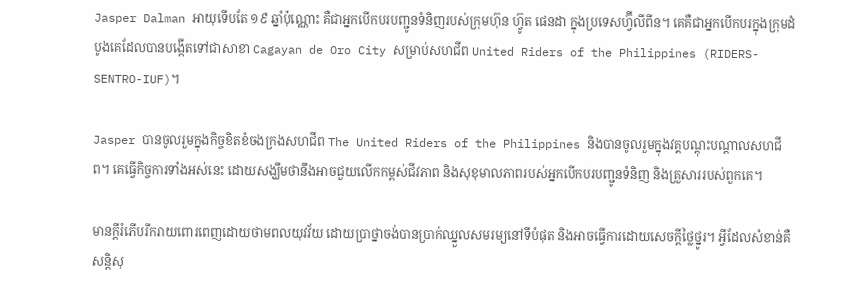Jasper Dalman អាយុទើបតែ ១៩ ឆ្នាំប៉ុណ្ណោះ គឺជាអ្នកបើកបរបញ្ជូនទំនិញរបស់ក្រុមហ៊ុន ហ្វ៊ូត ផេនដា ក្នុងប្រទេសហ្វ៊ីលីពីន។ គេគឺជាអ្នកបើកបរក្នុងក្រុមដំបូងគេដែលបានបង្កើតទៅជាសាខា Cagayan de Oro City សម្រាប់សហជីព United Riders of the Philippines (RIDERS-SENTRO-IUF)។

Jasper បានចូលរួមក្នុងកិច្ចខិតខំចងក្រងសហជីព The United Riders of the Philippines និងបានចូលរួមក្នុងវគ្គបណ្ដុះបណ្ដាលសហជីព។ គេធ្វើកិច្ចការទាំងអស់នេះ ដោយសង្ឃឹមថានឹងអាចជួយលើកកម្ពស់ជីវភាព និងសុខុមាលភាពរបស់អ្នកបើកបរបញ្ជូនទំនិញ និងគ្រួសាររបស់ពួកគេ។

មានក្ដីរំភើបរីករាយពោរពេញដោយថាមពលយុវវ័យ ដោយប្រាថ្នាចង់បានប្រាក់ឈ្នួលសមរម្យនៅទីបំផុត និងអាចធ្វើការដោយសេចក្ដីថ្លៃថ្នូរ។ អ្វីដែលសំខាន់គឺសន្តិសុ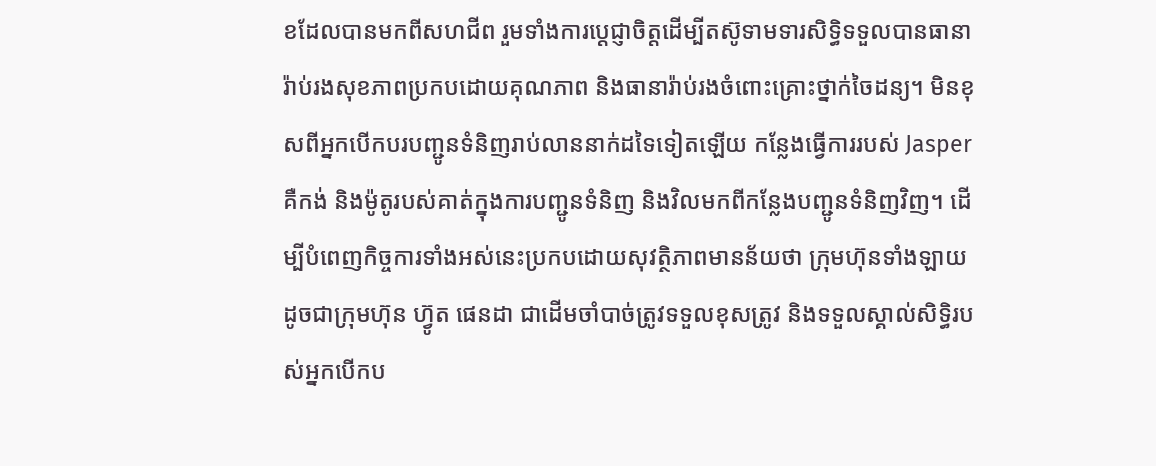ខដែលបានមកពីសហជីព រួមទាំងការប្ដេជ្ញាចិត្តដើម្បីតស៊ូទាមទារសិទ្ធិទទួលបានធានារ៉ាប់រងសុខភាពប្រកបដោយគុណភាព និងធានារ៉ាប់រងចំពោះគ្រោះថ្នាក់ចៃដន្យ។ មិនខុសពីអ្នកបើកបរបញ្ជូនទំនិញរាប់លាននាក់ដទៃទៀតឡើយ កន្លែងធ្វើការរបស់ Jasper គឺកង់ និងម៉ូតូរបស់គាត់ក្នុងការបញ្ជូនទំនិញ និងវិលមកពីកន្លែងបញ្ជូនទំនិញវិញ។ ដើម្បីបំពេញកិច្ចការទាំងអស់នេះប្រកបដោយសុវត្ថិភាពមានន័យថា ក្រុមហ៊ុនទាំងឡាយ ដូចជាក្រុមហ៊ុន ហ្វ៊ូត ផេនដា ជាដើមចាំបាច់ត្រូវទទួលខុសត្រូវ និងទទួលស្គាល់សិទ្ធិរបស់អ្នកបើកប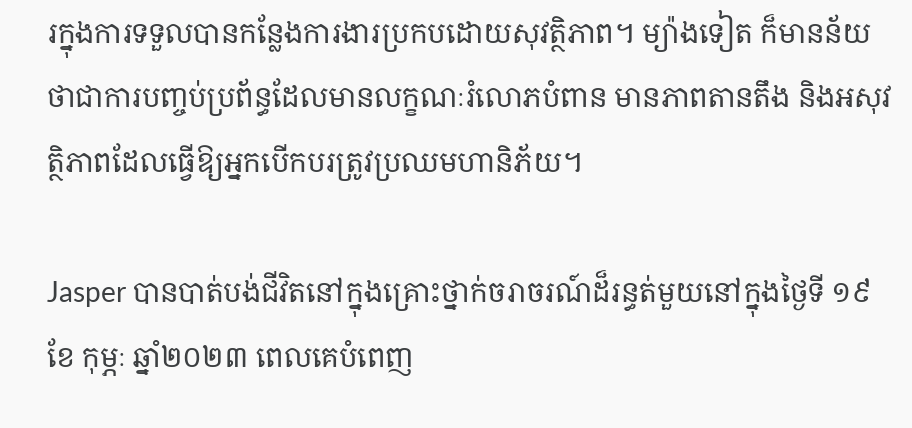រក្នុងការទទួលបានកន្លែងការងារប្រកបដោយសុវត្ថិភាព។ ម្យ៉ាងទៀត ក៏មានន័យថាជាការបញ្ចប់ប្រព័ន្ធដែលមានលក្ខណៈរំលោភបំពាន មានភាពតានតឹង និងអសុវត្ថិភាពដែលធ្វើឱ្យអ្នកបើកបរត្រូវប្រឈមហានិភ័យ។

Jasper បានបាត់បង់ជីវិតនៅក្នុងគ្រោះថ្នាក់ចរាចរណ៍ដ៏រន្ធត់មួយនៅក្នុងថ្ងៃទី ១៩ ខែ កុម្ភៈ ឆ្នាំ២០២៣ ពេលគេបំពេញ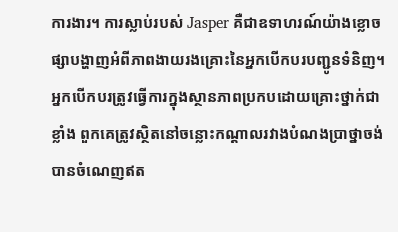ការងារ។ ការស្លាប់របស់ Jasper គឺជាឧទាហរណ៍យ៉ាងខ្លោចផ្សាបង្ហាញអំពីភាពងាយរងគ្រោះនៃអ្នកបើកបរបញ្ជូនទំនិញ។ អ្នកបើកបរត្រូវធ្វើការក្នុងស្ថានភាពប្រកបដោយគ្រោះថ្នាក់ជាខ្លាំង ពួកគេត្រូវស្ថិតនៅចន្លោះកណ្ដាលរវាងបំណងប្រាថ្នាចង់បានចំណេញឥត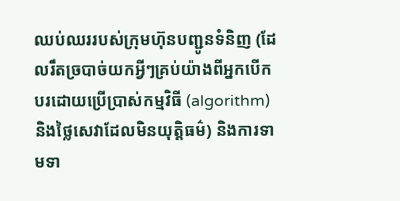ឈប់ឈររបស់ក្រុមហ៊ុនបញ្ជូនទំនិញ (ដែលរឹតច្របាច់យកអ្វីៗគ្រប់យ៉ាងពីអ្នកបើកបរដោយប្រើប្រាស់កម្មវិធី (algorithm) និងថ្លៃសេវាដែលមិនយុត្តិធម៌) និងការទាមទា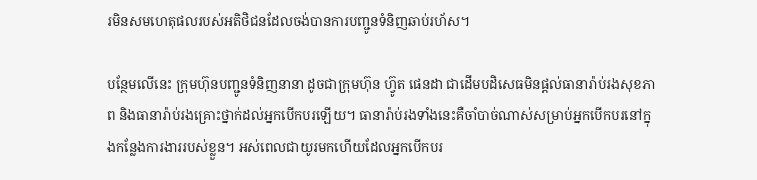រមិនសមហេតុផលរបស់អតិថិជនដែលចង់បានការបញ្ជូនទំនិញឆាប់រហ័ស។

បន្ថែមលើនេះ ក្រុមហ៊ុនបញ្ជូនទំនិញនានា ដូចជាក្រុមហ៊ុន ហ្វ៊ូត ផេនដា ជាដើមបដិសេធមិនផ្តល់ធានារ៉ាប់រងសុខភាព និងធានារ៉ាប់រងគ្រោះថ្នាក់ដល់អ្នកបើកបរឡើយ។ ធានារ៉ាប់រងទាំងនេះគឺចាំបាច់ណាស់សម្រាប់អ្នកបើកបរនៅក្នុងកន្លែងការងាររបស់ខ្លួន។ អស់ពេលជាយូរមកហើយដែលអ្នកបើកបរ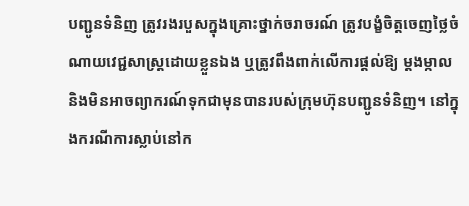បញ្ជូនទំនិញ ត្រូវរងរបួសក្នុងគ្រោះថ្នាក់ចរាចរណ៍ ត្រូវបង្ខំចិត្តចេញថ្លៃចំណាយវេជ្ជសាស្ត្រដោយខ្លួនឯង ឬត្រូវពឹងពាក់លើការផ្តល់ឱ្យ ម្ដងម្កាល និងមិនអាចព្យាករណ៍ទុកជាមុនបានរបស់ក្រុមហ៊ុនបញ្ជូនទំនិញ។ នៅក្នុងករណីការស្លាប់នៅក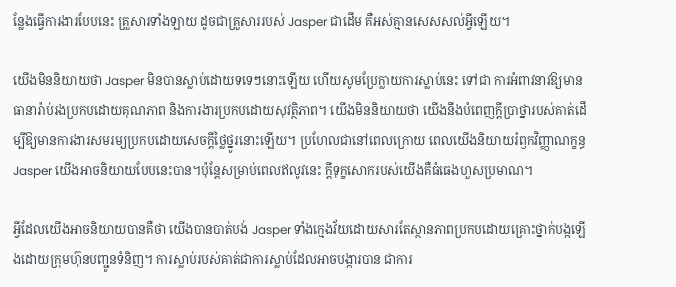ន្លែងធ្វើការងារបែបនេះ គ្រួសារទាំងឡាយ ដូចជាគ្រួសាររបស់ Jasper ជាដើម គឺអស់គ្មានសេសសល់អ្វីឡើយ។

យើងមិននិយាយថា Jasper មិនបានស្លាប់ដោយទទេៗនោះឡើយ ហើយសូមប្រែក្លាយការស្លាប់នេះ ទៅជា ការអំពាវនាវឱ្យមានធានារ៉ាប់រងប្រកបដោយគុណភាព និងការងារប្រកបដោយសុវត្ថិភាព។ យើងមិននិយាយថា យើងនឹងបំពេញក្ដីប្រាថ្នារបស់គាត់ដើម្បីឱ្យមានការងារសមរម្យប្រកបដោយសេចក្ដីថ្លៃថ្នូរនោះឡើយ។ ប្រហែលជានៅពេលក្រោយ ពេលយើងនិយាយរំឭកវិញ្ញាណក្ខន្ធ Jasper យើងអាចនិយាយបែបនេះបាន។ប៉ុន្តែសម្រាប់ពេលឥលូវនេះ ក្ដីទុក្ខសោករបស់យើងគឺធំធេងហួសប្រមាណ។

អ្វីដែលយើងអាចនិយាយបានគឺថា យើងបានបាត់បង់ Jasper ទាំងក្មេងវ័យដោយសារតែស្ថានភាពប្រកបដោយគ្រោះថ្នាក់បង្កឡើងដោយក្រុមហ៊ុនបញ្ជូនទំនិញ។ ការស្លាប់របស់គាត់ជាការស្លាប់ដែលអាចបង្ការបាន ជាការ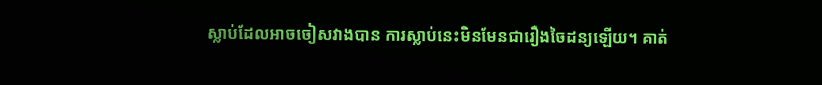ស្លាប់ដែលអាចចៀសវាងបាន ការស្លាប់នេះមិនមែនជារឿងចៃដន្យឡើយ។ គាត់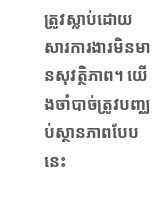ត្រូវស្លាប់ដោយសារការងារមិនមានសុវត្ថិភាព។ យើងចាំបាច់ត្រូវបញ្ឈប់ស្ថានភាពបែបនេះ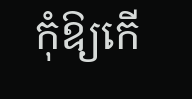កុំឱ្យកើ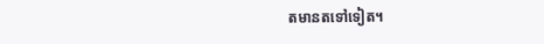តមានតទៅទៀត។